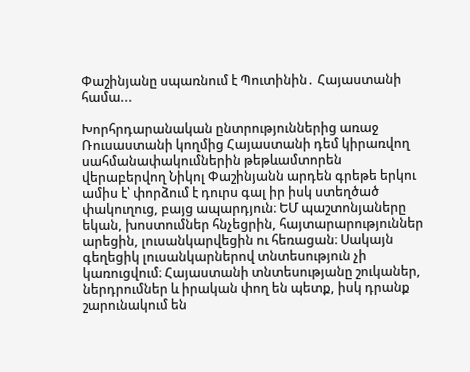Փաշինյանը սպառնում է Պուտինին․ Հայաստանի համա...

Խորհրդարանական ընտրություններից առաջ Ռուսաստանի կողմից Հայաստանի դեմ կիրառվող սահմանափակումներին թեթևամտորեն վերաբերվող Նիկոլ Փաշինյանն արդեն գրեթե երկու ամիս է՝ փորձում է դուրս գալ իր իսկ ստեղծած փակուղուց, բայց ապարդյուն։ ԵՄ պաշտոնյաները եկան, խոստումներ հնչեցրին, հայտարարություններ արեցին, լուսանկարվեցին ու հեռացան։ Սակայն գեղեցիկ լուսանկարներով տնտեսություն չի կառուցվում։ Հայաստանի տնտեսությանը շուկաներ, ներդրումներ և իրական փող են պետք, իսկ դրանք շարունակում են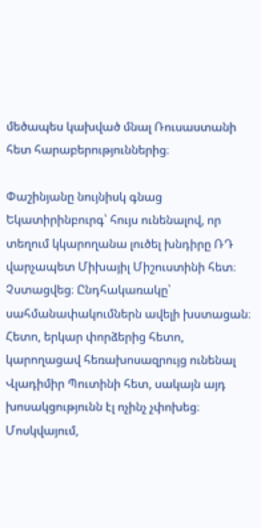մեծապես կախված մնալ Ռուսաստանի հետ հարաբերություններից։

Փաշինյանը նույնիսկ գնաց Եկատիրինբուրգ՝ հույս ունենալով, որ տեղում կկարողանա լուծել խնդիրը ՌԴ վարչապետ Միխայիլ Միշուստինի հետ։ Չստացվեց։ Ընդհակառակը՝ սահմանափակումներն ավելի խստացան։ Հետո, երկար փորձերից հետո, կարողացավ հեռախոսազրույց ունենալ Վլադիմիր Պուտինի հետ, սակայն այդ խոսակցությունն էլ ոչինչ չփոխեց։ Մոսկվայում,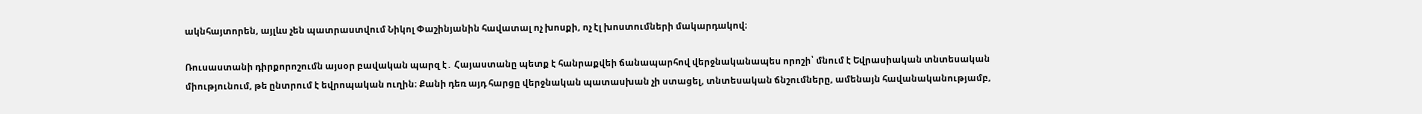ակնհայտորեն, այլևս չեն պատրաստվում Նիկոլ Փաշինյանին հավատալ ոչ խոսքի, ոչ էլ խոստումների մակարդակով։

Ռուսաստանի դիրքորոշումն այսօր բավական պարզ է․ Հայաստանը պետք է հանրաքվեի ճանապարհով վերջնականապես որոշի՝ մնում է Եվրասիական տնտեսական միությունում, թե ընտրում է եվրոպական ուղին։ Քանի դեռ այդ հարցը վերջնական պատասխան չի ստացել, տնտեսական ճնշումները, ամենայն հավանականությամբ,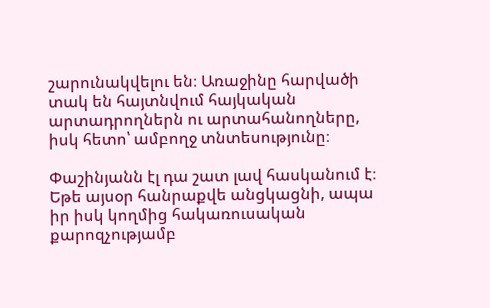շարունակվելու են։ Առաջինը հարվածի տակ են հայտնվում հայկական արտադրողներն ու արտահանողները, իսկ հետո՝ ամբողջ տնտեսությունը։

Փաշինյանն էլ դա շատ լավ հասկանում է։ Եթե այսօր հանրաքվե անցկացնի, ապա իր իսկ կողմից հակառուսական քարոզչությամբ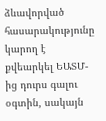ձևավորված հասարակությունը կարող է քվեարկել ԵԱՏՄ-ից դուրս գալու օգտին, սակայն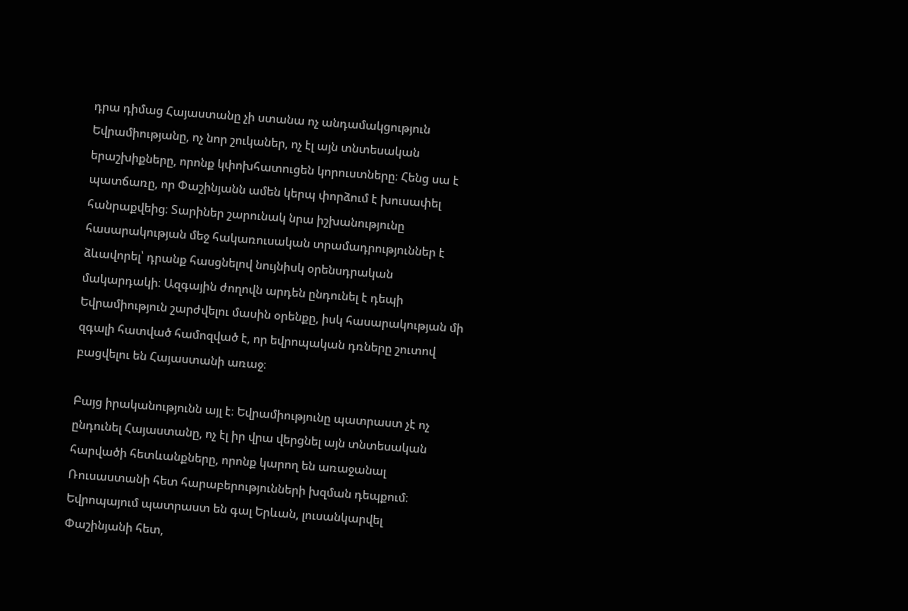դրա դիմաց Հայաստանը չի ստանա ոչ անդամակցություն Եվրամիությանը, ոչ նոր շուկաներ, ոչ էլ այն տնտեսական երաշխիքները, որոնք կփոխհատուցեն կորուստները։ Հենց սա է պատճառը, որ Փաշինյանն ամեն կերպ փորձում է խուսափել հանրաքվեից։ Տարիներ շարունակ նրա իշխանությունը հասարակության մեջ հակառուսական տրամադրություններ է ձևավորել՝ դրանք հասցնելով նույնիսկ օրենսդրական մակարդակի։ Ազգային ժողովն արդեն ընդունել է դեպի Եվրամիություն շարժվելու մասին օրենքը, իսկ հասարակության մի զգալի հատված համոզված է, որ եվրոպական դռները շուտով բացվելու են Հայաստանի առաջ։

Բայց իրականությունն այլ է։ Եվրամիությունը պատրաստ չէ ոչ ընդունել Հայաստանը, ոչ էլ իր վրա վերցնել այն տնտեսական հարվածի հետևանքները, որոնք կարող են առաջանալ Ռուսաստանի հետ հարաբերությունների խզման դեպքում։ Եվրոպայում պատրաստ են գալ Երևան, լուսանկարվել Փաշինյանի հետ,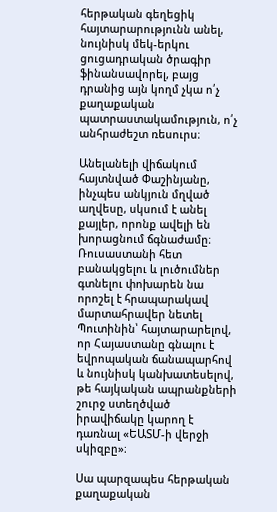հերթական գեղեցիկ հայտարարությունն անել, նույնիսկ մեկ-երկու ցուցադրական ծրագիր ֆինանսավորել, բայց դրանից այն կողմ չկա ո՛չ քաղաքական պատրաստակամություն, ո՛չ անհրաժեշտ ռեսուրս։

Անելանելի վիճակում հայտնված Փաշինյանը, ինչպես անկյուն մղված աղվեսը, սկսում է անել քայլեր, որոնք ավելի են խորացնում ճգնաժամը։ Ռուսաստանի հետ բանակցելու և լուծումներ գտնելու փոխարեն նա որոշել է հրապարակավ մարտահրավեր նետել Պուտինին՝ հայտարարելով, որ Հայաստանը գնալու է եվրոպական ճանապարհով և նույնիսկ կանխատեսելով, թե հայկական ապրանքների շուրջ ստեղծված իրավիճակը կարող է դառնալ «ԵԱՏՄ-ի վերջի սկիզբը»։

Սա պարզապես հերթական քաղաքական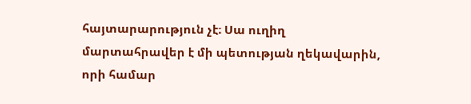հայտարարություն չէ։ Սա ուղիղ մարտահրավեր է մի պետության ղեկավարին, որի համար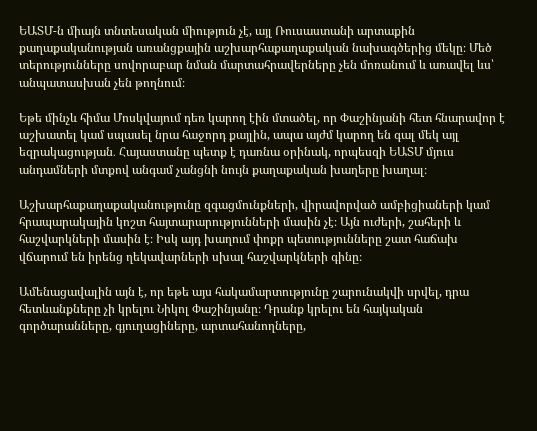ԵԱՏՄ-ն միայն տնտեսական միություն չէ, այլ Ռուսաստանի արտաքին քաղաքականության առանցքային աշխարհաքաղաքական նախագծերից մեկը։ Մեծ տերությունները սովորաբար նման մարտահրավերները չեն մոռանում և առավել ևս՝ անպատասխան չեն թողնում։

Եթե մինչև հիմա Մոսկվայում դեռ կարող էին մտածել, որ Փաշինյանի հետ հնարավոր է աշխատել կամ սպասել նրա հաջորդ քայլին, ապա այժմ կարող են գալ մեկ այլ եզրակացության․ Հայաստանը պետք է դառնա օրինակ, որպեսզի ԵԱՏՄ մյուս անդամների մտքով անգամ չանցնի նույն քաղաքական խաղերը խաղալ։

Աշխարհաքաղաքականությունը զգացմունքների, վիրավորված ամբիցիաների կամ հրապարակային կոշտ հայտարարությունների մասին չէ։ Այն ուժերի, շահերի և հաշվարկների մասին է։ Իսկ այդ խաղում փոքր պետությունները շատ հաճախ վճարում են իրենց ղեկավարների սխալ հաշվարկների գինը։

Ամենացավալին այն է, որ եթե այս հակամարտությունը շարունակվի սրվել, դրա հետևանքները չի կրելու Նիկոլ Փաշինյանը։ Դրանք կրելու են հայկական գործարանները, գյուղացիները, արտահանողները,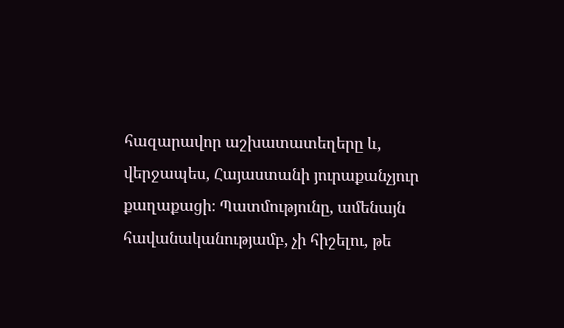հազարավոր աշխատատեղերը և, վերջապես, Հայաստանի յուրաքանչյուր քաղաքացի։ Պատմությունը, ամենայն հավանականությամբ, չի հիշելու, թե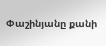Փաշինյանը քանի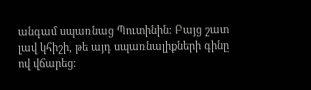անգամ սպառնաց Պուտինին։ Բայց շատ լավ կհիշի, թե այդ սպառնալիքների գինը ով վճարեց։